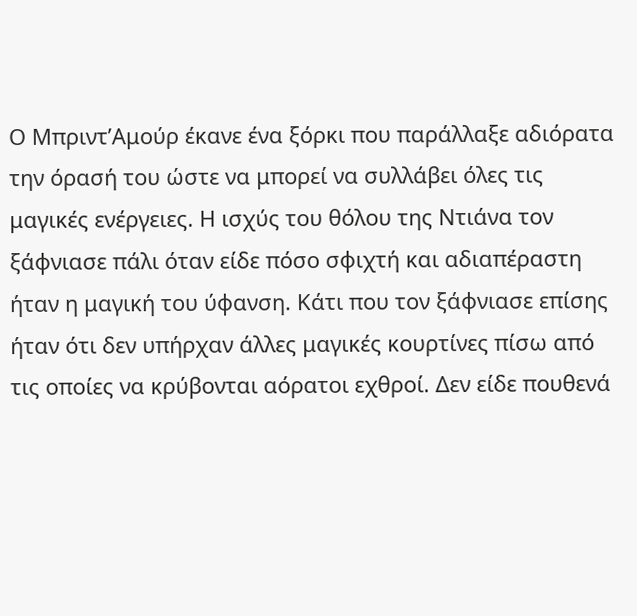Ο Μπριντ’Αμούρ έκανε ένα ξόρκι που παράλλαξε αδιόρατα την όρασή του ώστε να μπορεί να συλλάβει όλες τις μαγικές ενέργειες. Η ισχύς του θόλου της Ντιάνα τον ξάφνιασε πάλι όταν είδε πόσο σφιχτή και αδιαπέραστη ήταν η μαγική του ύφανση. Κάτι που τον ξάφνιασε επίσης ήταν ότι δεν υπήρχαν άλλες μαγικές κουρτίνες πίσω από τις οποίες να κρύβονται αόρατοι εχθροί. Δεν είδε πουθενά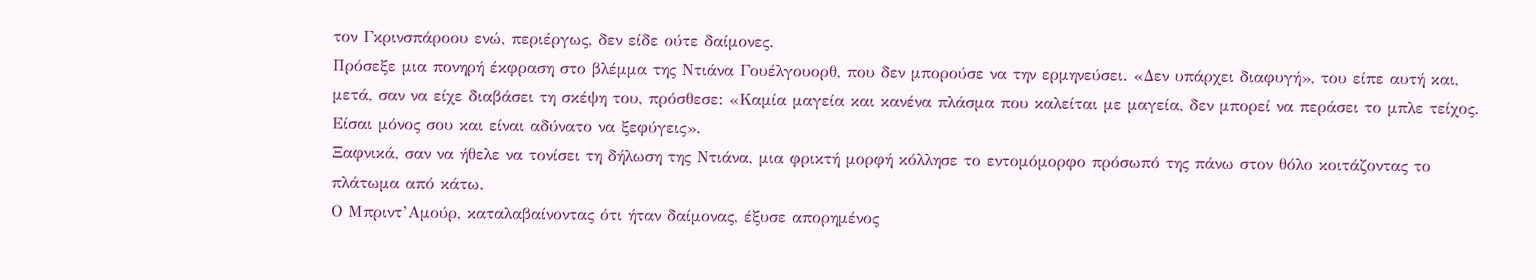τον Γκρινσπάροου ενώ, περιέργως, δεν είδε ούτε δαίμονες.
Πρόσεξε μια πονηρή έκφραση στο βλέμμα της Ντιάνα Γουέλγουορθ, που δεν μπορούσε να την ερμηνεύσει. «Δεν υπάρχει διαφυγή», του είπε αυτή και, μετά, σαν να είχε διαβάσει τη σκέψη του, πρόσθεσε: «Καμία μαγεία και κανένα πλάσμα που καλείται με μαγεία, δεν μπορεί να περάσει το μπλε τείχος. Είσαι μόνος σου και είναι αδύνατο να ξεφύγεις».
Ξαφνικά, σαν να ήθελε να τονίσει τη δήλωση της Ντιάνα, μια φρικτή μορφή κόλλησε το εντομόμορφο πρόσωπό της πάνω στον θόλο κοιτάζοντας το πλάτωμα από κάτω.
Ο Μπριντ’Αμούρ, καταλαβαίνοντας ότι ήταν δαίμονας, έξυσε απορημένος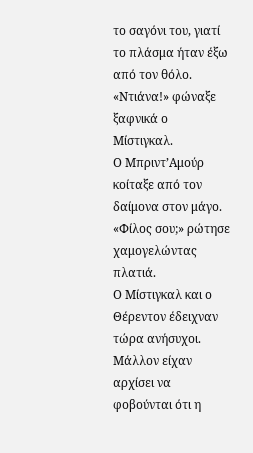το σαγόνι του, γιατί το πλάσμα ήταν έξω από τον θόλο.
«Ντιάνα!» φώναξε ξαφνικά ο Μίστιγκαλ.
Ο Μπριντ’Αμούρ κοίταξε από τον δαίμονα στον μάγο. «Φίλος σου;» ρώτησε χαμογελώντας πλατιά.
Ο Μίστιγκαλ και ο Θέρεντον έδειχναν τώρα ανήσυχοι. Μάλλον είχαν αρχίσει να φοβούνται ότι η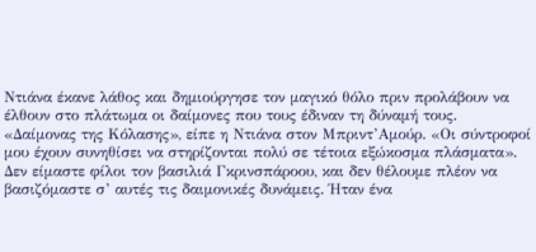Ντιάνα έκανε λάθος και δημιούργησε τον μαγικό θόλο πριν προλάβουν να έλθουν στο πλάτωμα οι δαίμονες που τους έδιναν τη δύναμή τους.
«Δαίμονας της Κόλασης», είπε η Ντιάνα στον Μπριντ’Αμούρ. «Οι σύντροφοί μου έχουν συνηθίσει να στηρίζονται πολύ σε τέτοια εξώκοσμα πλάσματα».
Δεν είμαστε φίλοι τον βασιλιά Γκρινσπάροου, και δεν θέλουμε πλέον να βασιζόμαστε σ’ αυτές τις δαιμονικές δυνάμεις. Ήταν ένα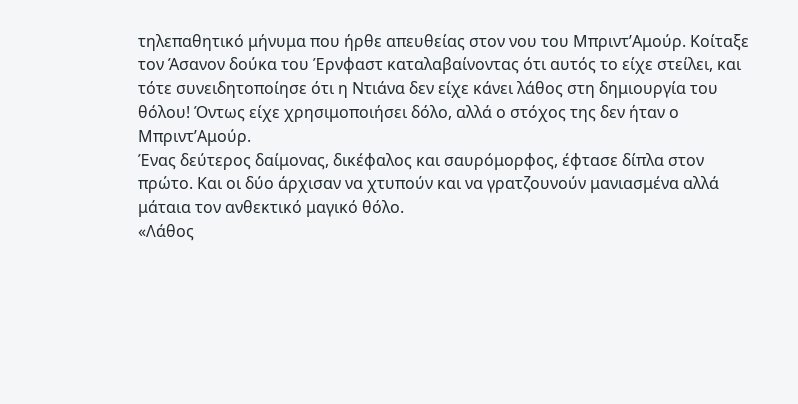τηλεπαθητικό μήνυμα που ήρθε απευθείας στον νου του Μπριντ’Αμούρ. Κοίταξε τον Άσανον δούκα του Έρνφαστ καταλαβαίνοντας ότι αυτός το είχε στείλει, και τότε συνειδητοποίησε ότι η Ντιάνα δεν είχε κάνει λάθος στη δημιουργία του θόλου! Όντως είχε χρησιμοποιήσει δόλο, αλλά ο στόχος της δεν ήταν ο Μπριντ’Αμούρ.
Ένας δεύτερος δαίμονας, δικέφαλος και σαυρόμορφος, έφτασε δίπλα στον πρώτο. Και οι δύο άρχισαν να χτυπούν και να γρατζουνούν μανιασμένα αλλά μάταια τον ανθεκτικό μαγικό θόλο.
«Λάθος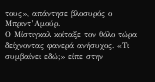τους», απάντησε βλοσυρός ο Μπριντ’Αμούρ.
Ο Μίστιγκαλ κοίταξε τον θόλο τώρα δείχνοντας φανερά ανήσυχος. «Τι συμβαίνει εδώ;» είπε στην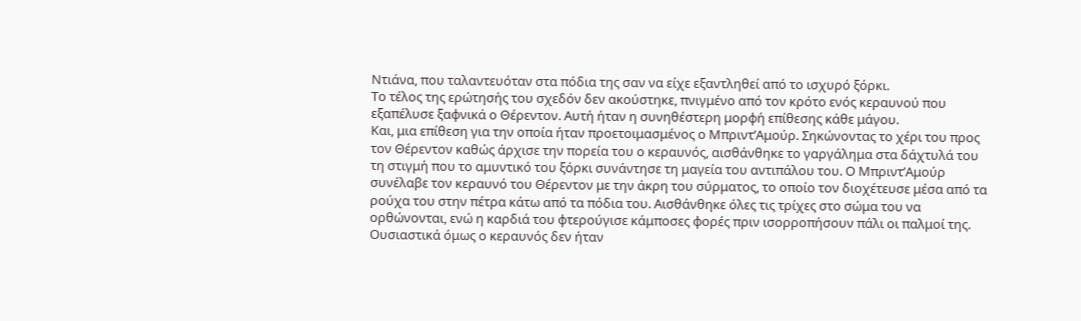Ντιάνα, που ταλαντευόταν στα πόδια της σαν να είχε εξαντληθεί από το ισχυρό ξόρκι.
Το τέλος της ερώτησής του σχεδόν δεν ακούστηκε, πνιγμένο από τον κρότο ενός κεραυνού που εξαπέλυσε ξαφνικά ο Θέρεντον. Αυτή ήταν η συνηθέστερη μορφή επίθεσης κάθε μάγου.
Και, μια επίθεση για την οποία ήταν προετοιμασμένος ο Μπριντ’Αμούρ. Σηκώνοντας το χέρι του προς τον Θέρεντον καθώς άρχισε την πορεία του ο κεραυνός, αισθάνθηκε το γαργάλημα στα δάχτυλά του τη στιγμή που το αμυντικό του ξόρκι συνάντησε τη μαγεία του αντιπάλου του. Ο Μπριντ’Αμούρ συνέλαβε τον κεραυνό του Θέρεντον με την άκρη του σύρματος, το οποίο τον διοχέτευσε μέσα από τα ρούχα του στην πέτρα κάτω από τα πόδια του. Αισθάνθηκε όλες τις τρίχες στο σώμα του να ορθώνονται, ενώ η καρδιά του φτερούγισε κάμποσες φορές πριν ισορροπήσουν πάλι οι παλμοί της. Ουσιαστικά όμως ο κεραυνός δεν ήταν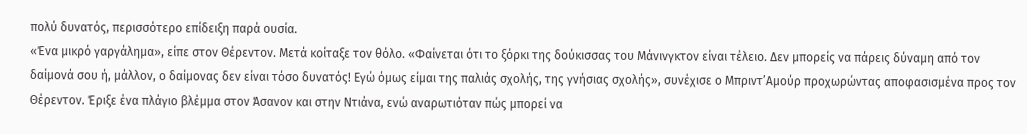πολύ δυνατός, περισσότερο επίδειξη παρά ουσία.
«Ένα μικρό γαργάλημα», είπε στον Θέρεντον. Μετά κοίταξε τον θόλο. «Φαίνεται ότι το ξόρκι της δούκισσας του Μάνινγκτον είναι τέλειο. Δεν μπορείς να πάρεις δύναμη από τον δαίμονά σου ή, μάλλον, ο δαίμονας δεν είναι τόσο δυνατός! Εγώ όμως είμαι της παλιάς σχολής, της γνήσιας σχολής», συνέχισε ο Μπριντ’Αμούρ προχωρώντας αποφασισμένα προς τον Θέρεντον. Έριξε ένα πλάγιο βλέμμα στον Άσανον και στην Ντιάνα, ενώ αναρωτιόταν πώς μπορεί να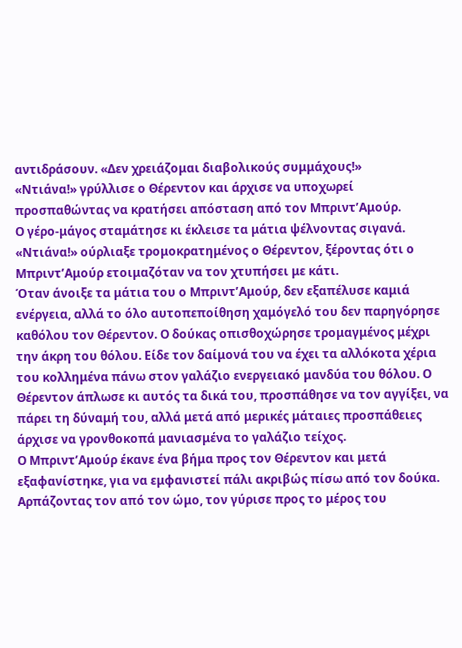αντιδράσουν. «Δεν χρειάζομαι διαβολικούς συμμάχους!»
«Ντιάνα!» γρύλλισε ο Θέρεντον και άρχισε να υποχωρεί προσπαθώντας να κρατήσει απόσταση από τον Μπριντ’Αμούρ.
Ο γέρο-μάγος σταμάτησε κι έκλεισε τα μάτια ψέλνοντας σιγανά.
«Ντιάνα!» ούρλιαξε τρομοκρατημένος ο Θέρεντον, ξέροντας ότι ο Μπριντ’Αμούρ ετοιμαζόταν να τον χτυπήσει με κάτι.
Όταν άνοιξε τα μάτια του ο Μπριντ’Αμούρ, δεν εξαπέλυσε καμιά ενέργεια, αλλά το όλο αυτοπεποίθηση χαμόγελό του δεν παρηγόρησε καθόλου τον Θέρεντον. Ο δούκας οπισθοχώρησε τρομαγμένος μέχρι την άκρη του θόλου. Είδε τον δαίμονά του να έχει τα αλλόκοτα χέρια του κολλημένα πάνω στον γαλάζιο ενεργειακό μανδύα του θόλου. Ο Θέρεντον άπλωσε κι αυτός τα δικά του, προσπάθησε να τον αγγίξει, να πάρει τη δύναμή του, αλλά μετά από μερικές μάταιες προσπάθειες άρχισε να γρονθοκοπά μανιασμένα το γαλάζιο τείχος.
Ο Μπριντ’Αμούρ έκανε ένα βήμα προς τον Θέρεντον και μετά εξαφανίστηκε, για να εμφανιστεί πάλι ακριβώς πίσω από τον δούκα. Αρπάζοντας τον από τον ώμο, τον γύρισε προς το μέρος του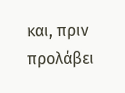και, πριν προλάβει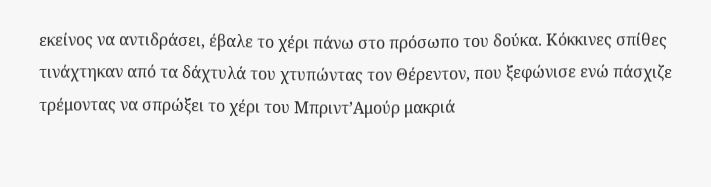εκείνος να αντιδράσει, έβαλε το χέρι πάνω στο πρόσωπο του δούκα. Κόκκινες σπίθες τινάχτηκαν από τα δάχτυλά του χτυπώντας τον Θέρεντον, που ξεφώνισε ενώ πάσχιζε τρέμοντας να σπρώξει το χέρι του Μπριντ’Αμούρ μακριά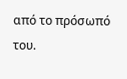από το πρόσωπό του.